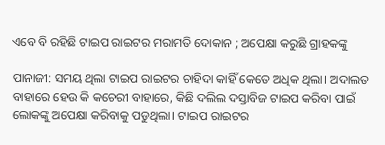ଏବେ ବି ରହିଛି ଟାଇପ ରାଇଟର ମରାମତି ଦୋକାନ ; ଅପେକ୍ଷା କରୁଛି ଗ୍ରାହକଙ୍କୁ

ପାନାଜୀ: ସମୟ ଥିଲା ଟାଇପ ରାଇଟର ଚାହିଦା କାହିଁ କେତେ ଅଧିକ ଥିଲା। ଅଦାଲତ ବାହାରେ ହେଉ କି କଚେରୀ ବାହାରେ, କିଛି ଦଲିଲ ଦସ୍ତାବିଜ ଟାଇପ କରିବା ପାଇଁ ଲୋକଙ୍କୁ ଅପେକ୍ଷା କରିବାକୁ ପଡୁଥିଲା। ଟାଇପ ରାଇଟର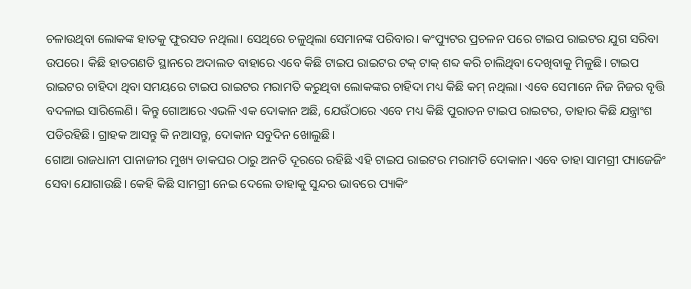ଚଳାଉଥିବା ଲୋକଙ୍କ ହାତକୁ ଫୁରସତ ନଥିଲା। ସେଥିରେ ଚଳୁଥିଲା ସେମାନଙ୍କ ପରିବାର। କଂପ୍ୟୁଟର ପ୍ରଚଳନ ପରେ ଟାଇପ ରାଇଟର ଯୁଗ ସରିବା ଉପରେ। କିଛି ହାତଗଣତି ସ୍ଥାନରେ ଅଦାଲତ ବାହାରେ ଏବେ କିଛି ଟାଇପ ରାଇଟର ଟକ୍‍ ଟାକ୍‍ ଶବ୍ଦ କରି ଚାଲିଥିବା ଦେଖିବାକୁ ମିଳୁଛି। ଟାଇପ ରାଇଟର ଚାହିଦା ଥିବା ସମୟରେ ଟାଇପ ରାଇଟର ମରାମତି କରୁଥିବା ଲୋକଙ୍କର ଚାହିଦା ମଧ୍ୟ କିଛି କମ୍‍ ନଥିଲା। ଏବେ ସେମାନେ ନିଜ ନିଜର ବୃତ୍ତି ବଦଳାଇ ସାରିଲେଣି। କିନ୍ତୁ ଗୋଆରେ ଏଭଳି ଏକ ଦୋକାନ ଅଛି, ଯେଉଁଠାରେ ଏବେ ମଧ୍ୟ କିଛି ପୁରାତନ ଟାଇପ ରାଇଟର, ତାହାର କିଛି ଯନ୍ତ୍ରାଂଶ ପଡିରହିଛି। ଗ୍ରାହକ ଆସନ୍ତୁ କି ନଆସନ୍ତୁ, ଦୋକାନ ସବୁଦିନ ଖୋଲୁଛି।
ଗୋଆ ରାଜଧାନୀ ପାନାଜୀର ମୁଖ୍ୟ ଡାକଘର ଠାରୁ ଅନତି ଦୂରରେ ରହିଛି ଏହି ଟାଇପ ରାଇଟର ମରାମତି ଦୋକାନ। ଏବେ ତାହା ସାମଗ୍ରୀ ପ୍ୟାଜେଜିଂ ସେବା ଯୋଗାଉଛି। କେହି କିଛି ସାମଗ୍ରୀ ନେଇ ଦେଲେ ତାହାକୁ ସୁନ୍ଦର ଭାବରେ ପ୍ୟାକିଂ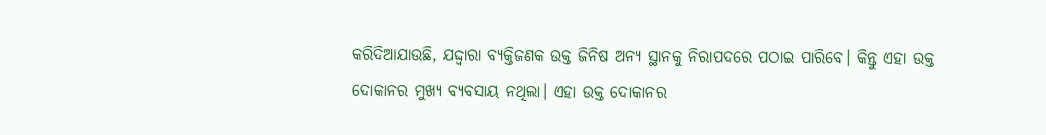କରିଦିଆଯାଉଛି, ଯଦ୍ଦ୍ୱାରା ବ୍ୟକ୍ତିଜଣକ ଉକ୍ତ ଜିନିଷ ଅନ୍ୟ ସ୍ଥାନକୁ ନିରାପଦରେ ପଠାଇ ପାରିବେ। କିନ୍ତୁ ଏହା ଉକ୍ତ ଦୋକାନର ମୁଖ୍ୟ ବ୍ୟବସାୟ ନଥିଲା। ଏହା ଉକ୍ତ ଦୋକାନର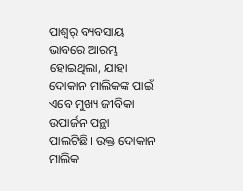ପାଶ୍ୱର୍ ବ୍ୟବସାୟ ଭାବରେ ଆରମ୍ଭ ହୋଇଥିଲା, ଯାହା ଦୋକାନ ମାଲିକଙ୍କ ପାଇଁ ଏବେ ମୁଖ୍ୟ ଜୀବିକା ଉପାର୍ଜନ ପନ୍ଥା ପାଲଟିଛି। ଉକ୍ତ ଦୋକାନ ମାଲିକ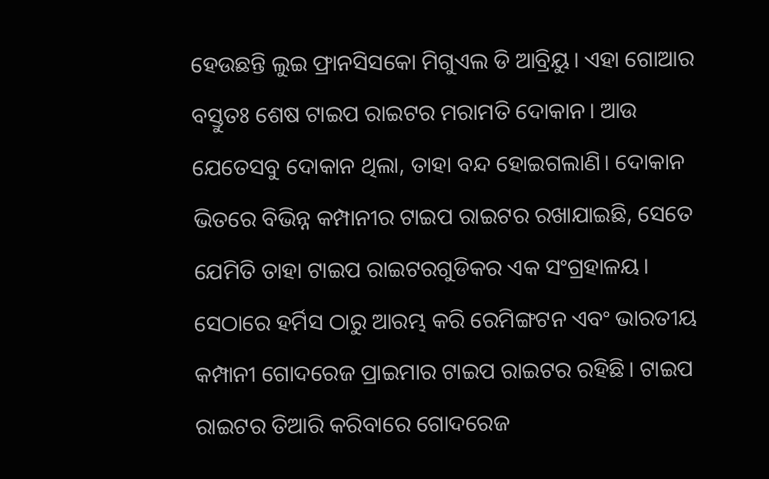ହେଉଛନ୍ତି ଲୁଇ ଫ୍ରାନସିସକୋ ମିଗୁଏଲ ଡି ଆବ୍ରିୟୁ। ଏହା ଗୋଆର ବସ୍ତୁତଃ ଶେଷ ଟାଇପ ରାଇଟର ମରାମତି ଦୋକାନ। ଆଉ ଯେତେସବୁ ଦୋକାନ ଥିଲା, ତାହା ବନ୍ଦ ହୋଇଗଲାଣି। ଦୋକାନ ଭିତରେ ବିଭିନ୍ନ କମ୍ପାନୀର ଟାଇପ ରାଇଟର ରଖାଯାଇଛି, ସେତେ ଯେମିତି ତାହା ଟାଇପ ରାଇଟରଗୁଡିକର ଏକ ସଂଗ୍ରହାଳୟ। ସେଠାରେ ହର୍ମିସ ଠାରୁ ଆରମ୍ଭ କରି ରେମିଙ୍ଗଟନ ଏବଂ ଭାରତୀୟ କମ୍ପାନୀ ଗୋଦରେଜ ପ୍ରାଇମାର ଟାଇପ ରାଇଟର ରହିଛି। ଟାଇପ ରାଇଟର ତିଆରି କରିବାରେ ଗୋଦରେଜ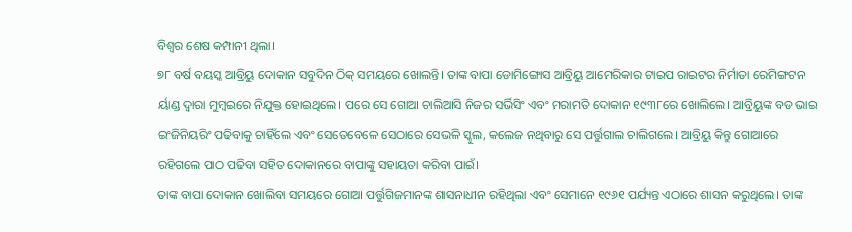ବିଶ୍ୱର ଶେଷ କମ୍ପାନୀ ଥିଲା।
୭୮ ବର୍ଷ ବୟସ୍କ ଆବ୍ରିୟୁ ଦୋକାନ ସବୁଦିନ ଠିକ୍‍ ସମୟରେ ଖୋଲନ୍ତି। ତାଙ୍କ ବାପା ଡୋମିଙ୍ଗୋସ ଆବ୍ରିୟୁ ଆମେରିକାର ଟାଇପ ରାଇଟର ନିର୍ମାତା ରେମିଙ୍ଗଟନ ର୍ୟାଣ୍ଡ ଦ୍ୱାରା ମୁମ୍ବଇରେ ନିଯୁକ୍ତ ହୋଇଥିଲେ। ପରେ ସେ ଗୋଆ ଚାଲିଆସି ନିଜର ସର୍ଭିସିଂ ଏବଂ ମରାମତି ଦୋକାନ ୧୯୩୮ରେ ଖୋଲିଲେ। ଆବ୍ରିୟୁଙ୍କ ବଡ ଭାଇ ଇଂଜିନିୟରିଂ ପଢିବାକୁ ଚାହିଁଲେ ଏବଂ ସେତେବେଳେ ସେଠାରେ ସେଭଳି ସ୍କୁଲ, କଲେଜ ନଥିବାରୁ ସେ ପର୍ତ୍ତୁଗାଲ ଚାଲିଗଲେ। ଆବ୍ରିୟୁ କିନ୍ତୁ ଗୋଆରେ ରହିଗଲେ ପାଠ ପଢିବା ସହିତ ଦୋକାନରେ ବାପାଙ୍କୁ ସହାୟତା କରିବା ପାଇଁ।
ତାଙ୍କ ବାପା ଦୋକାନ ଖୋଲିବା ସମୟରେ ଗୋଆ ପର୍ତ୍ତୁଗିଜମାନଙ୍କ ଶାସନାଧୀନ ରହିଥିଲା ଏବଂ ସେମାନେ ୧୯୬୧ ପର୍ଯ୍ୟନ୍ତ ଏଠାରେ ଶାସନ କରୁଥିଲେ। ତାଙ୍କ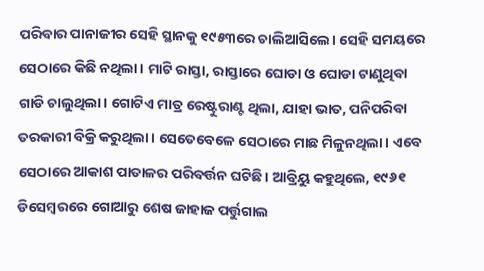ପରିବାର ପାନାଜୀର ସେହି ସ୍ଥାନକୁ ୧୯୫୩ରେ ଚାଲିଆସିଲେ। ସେହି ସମୟରେ ସେଠାରେ କିଛି ନଥିଲା। ମାଟି ରାସ୍ତା, ରାସ୍ତାରେ ଘୋଡା ଓ ଘୋଡା ଟାଣୁଥିବା ଗାଡି ଚାଲୁଥିଲା। ଗୋଟିଏ ମାତ୍ର ରେଷ୍ଟୁରାଣ୍ଟ ଥିଲା, ଯାହା ଭାତ, ପନିପରିବା ତରକାରୀ ବିକ୍ରି କରୁଥିଲା। ସେତେବେଳେ ସେଠାରେ ମାଛ ମିଳୁନଥିଲା। ଏବେ ସେଠାରେ ଆକାଶ ପାତାଳର ପରିବର୍ତ୍ତନ ଘଟିଛି। ଆବ୍ରିୟୁ କହୁଥିଲେ, ୧୯୬୧ ଡିସେମ୍ବରରେ ଗୋଆରୁ ଶେଷ ଜାହାଜ ପର୍ତ୍ତୁଗାଲ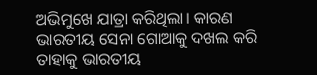ଅଭିମୁଖେ ଯାତ୍ରା କରିଥିଲା। କାରଣ ଭାରତୀୟ ସେନା ଗୋଆକୁ ଦଖଲ କରି ତାହାକୁ ଭାରତୀୟ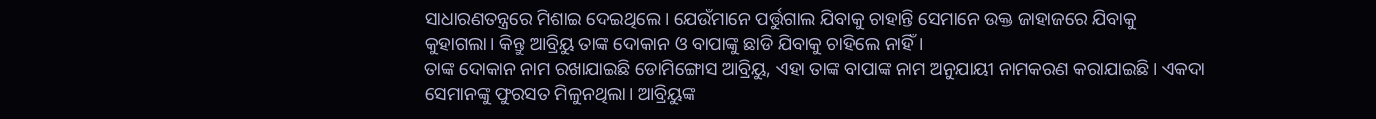ସାଧାରଣତନ୍ତ୍ରରେ ମିଶାଇ ଦେଇଥିଲେ। ଯେଉଁମାନେ ପର୍ତ୍ତୁଗାଲ ଯିବାକୁ ଚାହାନ୍ତି ସେମାନେ ଉକ୍ତ ଜାହାଜରେ ଯିବାକୁ କୁହାଗଲା। କିନ୍ତୁ ଆବ୍ରିୟୁ ତାଙ୍କ ଦୋକାନ ଓ ବାପାଙ୍କୁ ଛାଡି ଯିବାକୁ ଚାହିଲେ ନାହିଁ।
ତାଙ୍କ ଦୋକାନ ନାମ ରଖାଯାଇଛି ଡୋମିଙ୍ଗୋସ ଆବ୍ରିୟୁ, ଏହା ତାଙ୍କ ବାପାଙ୍କ ନାମ ଅନୁଯାୟୀ ନାମକରଣ କରାଯାଇଛି। ଏକଦା ସେମାନଙ୍କୁ ଫୁରସତ ମିଳୁନଥିଲା। ଆବ୍ରିୟୁଙ୍କ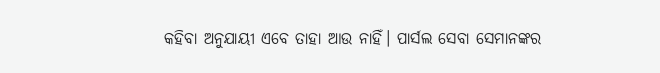କହିବା ଅନୁଯାୟୀ ଏବେ ତାହା ଆଉ ନାହିଁ। ପାର୍ସଲ ସେବା ସେମାନଙ୍କର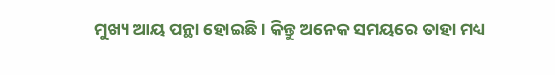ମୁଖ୍ୟ ଆୟ ପନ୍ଥା ହୋଇଛି। କିନ୍ତୁ ଅନେକ ସମୟରେ ତାହା ମଧ୍ୟ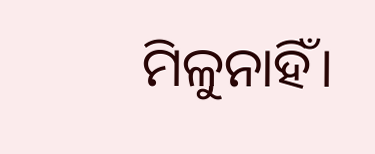ମିଳୁନାହିଁ।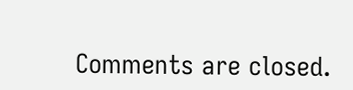Comments are closed.